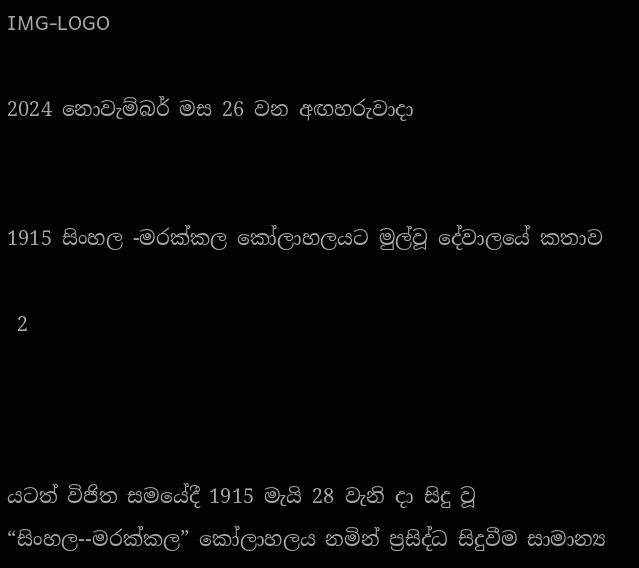IMG-LOGO

2024 නොවැම්බර් මස 26 වන අඟහරුවාදා


1915 සිංහල -මරක්කල කෝලාහලයට මුල්වූ දේවාලයේ කතාව

 2



යටත් විජිත සමයේදී 1915 මැයි 28 වැනි දා සිදු වූ “සිංහල--මරක්කල” කෝලාහලය නමින් ප්‍රසිද්ධ සිදුවීම සාමාන්‍ය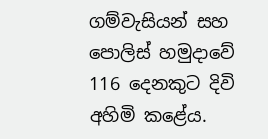ගම්වැසියන් සහ පොලිස් හමුදාවේ 116 දෙනකුට දිවි අහිමි කළේය.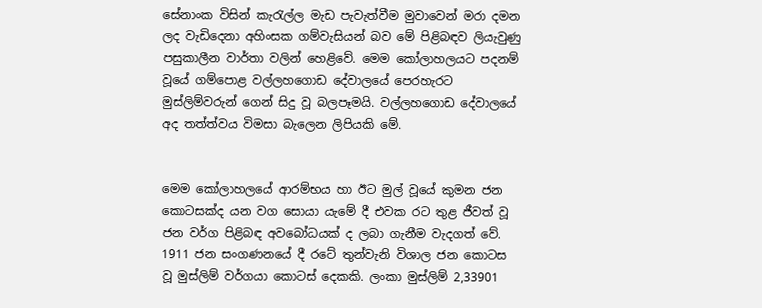සේනාංක විසින් කැරැල්ල මැඩ පැවැත්වීම මුවාවෙන් මරා දමන ලද වැඩිදෙනා අහිංසක ගම්වැසියන් බව මේ පිළිබඳව ලියැවුණු පසුකාලීන වාර්තා වලින් හෙළිවේ. මෙම කෝලාහලයට පදනම් වූයේ ගම්පොළ වල්ලහගොඩ දේවාලයේ පෙරහැරට මුස්ලිම්වරුන් ගෙන් සිදු වූ බලපෑමයි. වල්ලහගොඩ දේවාලයේ අද තත්ත්වය විමසා බැලෙන ලිපියකි මේ.


මෙම කෝලාහලයේ ආරම්භය හා ඊට මුල් වූයේ කුමන ජන කොටසක්ද යන වග සොයා යැමේ දී එවක රට තුළ ජීවත් වූ ජන වර්ග පිළිබඳ අවබෝධයක් ද ලබා ගැනීම වැදගත් වේ. 1911 ජන සංගණනයේ දී රටේ තුන්වැනි විශාල ජන කොටස වූ මුස්ලිම් වර්ගයා කොටස් දෙකකි. ලංකා මුස්ලිම් 2,33901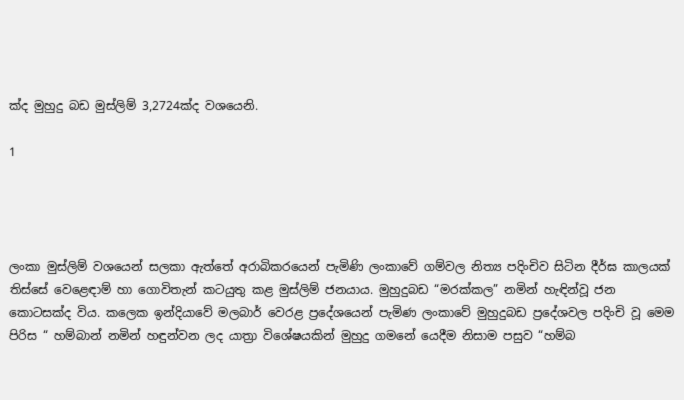ක්ද මුහුදු බඩ මුස්ලිම් 3,2724ක්ද වශයෙනි.

1




ලංකා මුස්ලිම් වශයෙන් සලකා ඇත්තේ අරාබිකරයෙන් පැමිණි ලංකාවේ ගම්වල නිත්‍ය පදිංචිව සිටින දීර්ඝ කාලයක් තිස්සේ වෙළෙඳාම් හා ගොවිතැන් කටයුතු කළ මුස්ලිම් ජනයාය. මුහුදුබඩ “මරක්කල” නමින් හැඳින්වූ ජන කොටසක්ද විය. කලෙක ඉන්දියාවේ මලබාර් වෙරළ ප්‍රදේශයෙන් පැමිණ ලංකාවේ මුහුදුබඩ ප්‍රදේශවල පදිංචි වූ මෙම පිරිස “ හම්බාන් නමින් හඳුන්වන ලද යාත්‍රා විශේෂයකින් මුහුදු ගමනේ යෙදීම නිසාම පසුව “හම්බ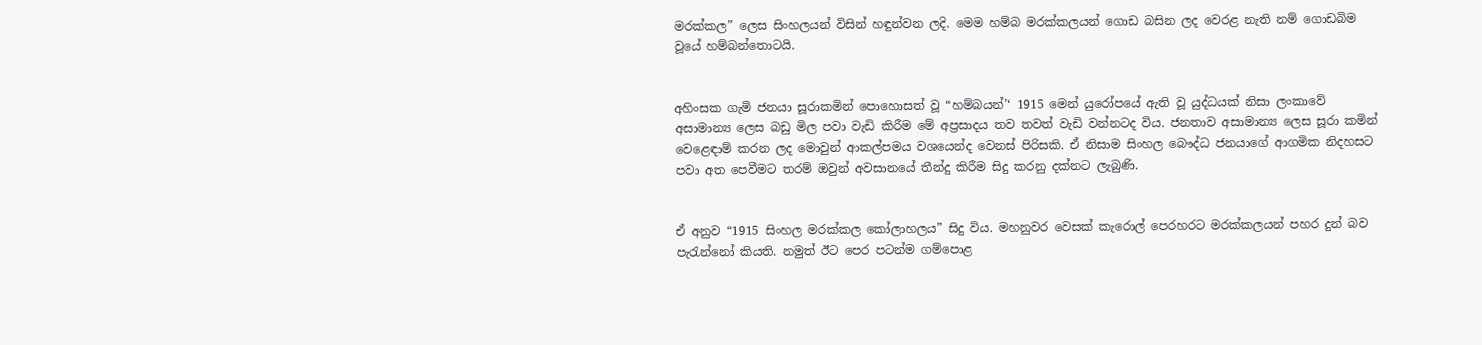මරක්කල” ලෙස සිංහලයන් විසින් හඳුන්වන ලදි. මෙම හම්බ මරක්කලයන් ගොඩ බසින ලද වෙරළ නැති නම් ගොඩබිම වූයේ හම්බන්තොටයි.


අහිංසක ගැමි ජනයා සූරාකමින් පොහොසත් වූ “හම්බයන්’‘ 1915 මෙන් යුරෝපයේ ඇති වූ යුද්ධයක් නිසා ලංකාවේ අසාමාන්‍ය ලෙස බඩු මිල පවා වැඩි කිරීම මේ අප්‍රසාදය තව තවත් වැඩි වන්නටද විය. ජනතාව අසාමාන්‍ය ලෙස සූරා කමින් වෙළෙඳාම් කරන ලද මොවුන් ආකල්පමය වශයෙන්ද වෙනස් පිරිසකි. ඒ නිසාම සිංහල බෞද්ධ ජනයාගේ ආගමික නිදහසට පවා අත පෙවීමට තරම් ඔවුන් අවසානයේ තීන්දු කිරීම සිදු කරනු දක්නට ලැබුණි.


ඒ අනුව “1915 සිංහල මරක්කල කෝලාහලය” සිදු විය. මහනුවර වෙසක් කැරොල් පෙරහරට මරක්කලයන් පහර දුන් බව පැරැන්නෝ කියති. නමුත් ඊට පෙර පටන්ම ගම්පොළ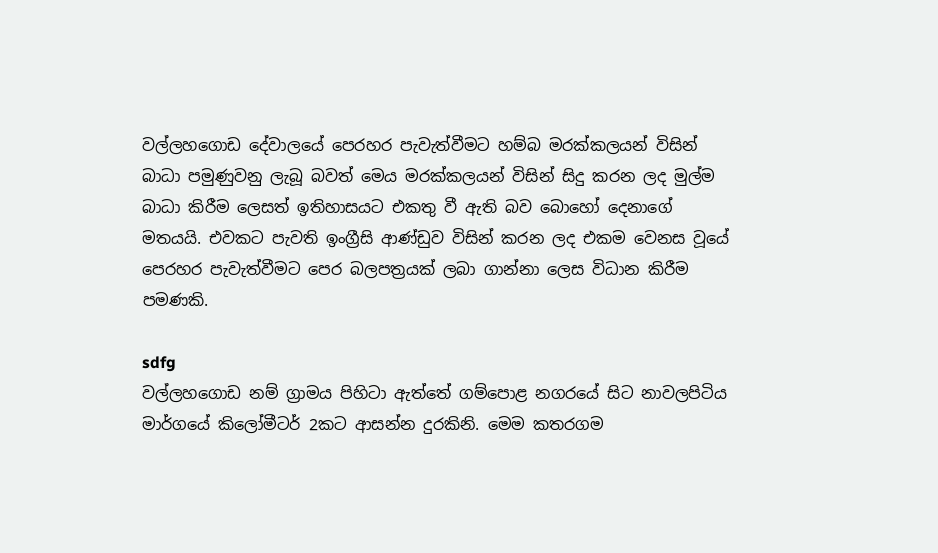වල්ලහගොඩ දේවාලයේ පෙරහර පැවැත්වීමට හම්බ මරක්කලයන් විසින් බාධා පමුණුවනු ලැබූ බවත් මෙය මරක්කලයන් විසින් සිදු කරන ලද මුල්ම බාධා කිරීම ලෙසත් ඉතිහාසයට එකතු වී ඇති බව බොහෝ දෙනාගේ මතයයි. එවකට පැවති ඉංග්‍රීසි ආණ්ඩුව විසින් කරන ලද එකම වෙනස වූයේ පෙරහර පැවැත්වීමට පෙර බලපත්‍රයක් ලබා ගාන්නා ලෙස විධාන කිරීම පමණකි.

sdfg
වල්ලහගොඩ නම් ග්‍රාමය පිහිටා ඇත්තේ ගම්පොළ නගරයේ සිට නාවලපිටිය මාර්ගයේ කිලෝමීටර් 2කට ආසන්න දුරකිනි. මෙම කතරගම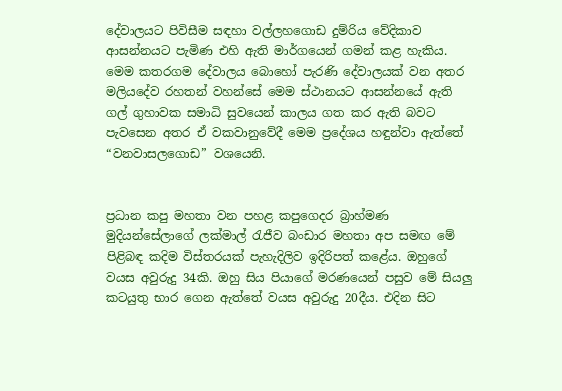දේවාලයට පිවිසීම සඳහා වල්ලහගොඩ දුම්රිය වේදිකාව ආසන්නයට පැමිණ එහි ඇති මාර්ගයෙන් ගමන් කළ හැකිය. මෙම කතරගම දේවාලය බොහෝ පැරණි දේවාලයක් වන අතර මලියදේව රහතන් වහන්සේ මෙම ස්ථානයට ආසන්නයේ ඇති ගල් ගුහාවක සමාධි සුවයෙන් කාලය ගත කර ඇති බවට පැවසෙන අතර ඒ වකවානුවේදී මෙම ප්‍රදේශය හඳුන්වා ඇත්තේ “වනවාසලගොඩ” වශයෙනි.


ප්‍රධාන කපු මහතා වන පහළ කපුගෙදර බ්‍රාහ්මණ මුදියන්සේලාගේ ලක්මාල් රැජීව බංඩාර මහතා අප සමඟ මේ පිළිබඳ කදිම විස්තරයක් පැහැදිලිව ඉදිරිපත් කළේය. ඔහුගේ වයස අවුරුදු 34කි. ඔහු සිය පියාගේ මරණයෙන් පසුව මේ සියලු කටයුතු භාර ගෙන ඇත්තේ වයස අවුරුදු 20දීය. එදින සිට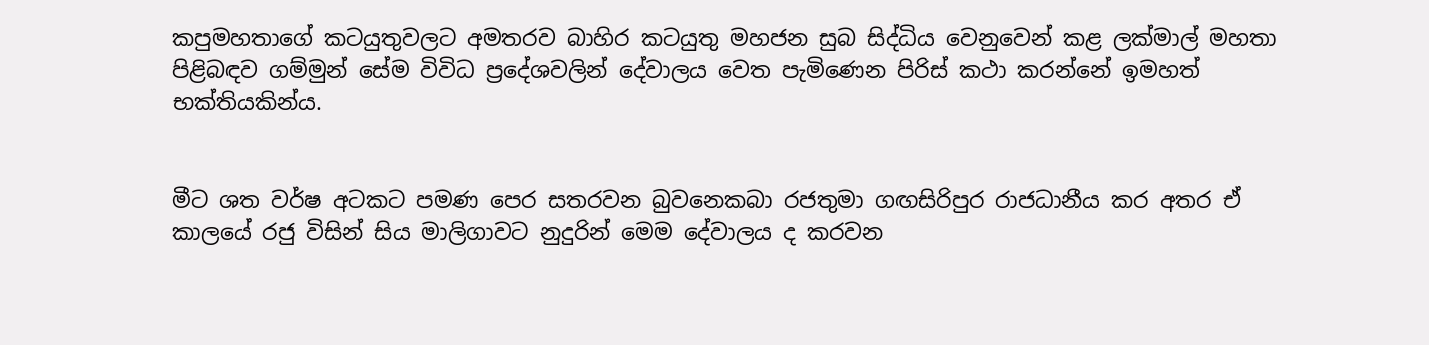කපුමහතාගේ කටයුතුවලට අමතරව බාහිර කටයුතු මහජන සුබ සිද්ධිය වෙනුවෙන් කළ ලක්මාල් මහතා පිළිබඳව ගම්මුන් සේම විවිධ ප්‍රදේශවලින් දේවාලය වෙත පැමිණෙන පිරිස් කථා කරන්නේ ඉමහත් භක්තියකින්ය.


මීට ශත වර්ෂ අටකට පමණ පෙර සතරවන බුවනෙකබා රජතුමා ගඟසිරිපුර රාජධානීය කර අතර ඒ කාලයේ රජු විසින් සිය මාලිගාවට නුදුරින් මෙම දේවාලය ද කරවන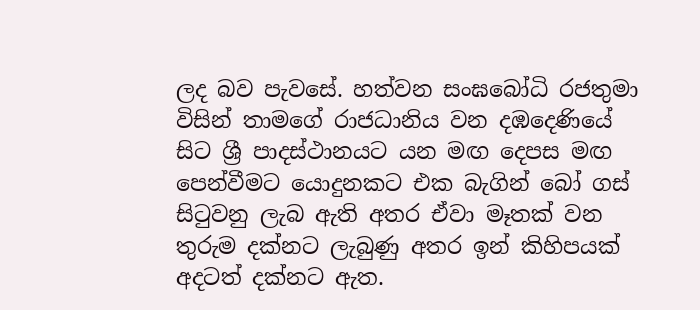ලද බව පැවසේ. හත්වන සංඝබෝධි රජතුමා විසින් තාමගේ රාජධානිය වන දඹදෙණියේ සිට ශ්‍රී පාදස්ථානයට යන මඟ දෙපස මඟ පෙන්වීමට යොදුනකට එක බැගින් බෝ ගස් සිටුවනු ලැබ ඇති අතර ඒවා මෑතක් වන තුරුම දක්නට ලැබුණු අතර ඉන් කිහිපයක් අදටත් දක්නට ඇත.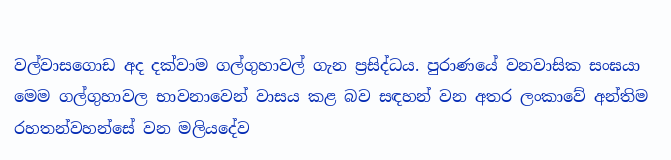වල්වාසගොඩ අද දක්වාම ගල්ගුහාවල් ගැන ප්‍රසිද්ධය. පුරාණයේ වනවාසික සංඝයා මෙම ගල්ගුහාවල භාවනාවෙන් වාසය කළ බව සඳහන් වන අතර ලංකාවේ අන්තිම රහතන්වහන්සේ වන මලියදේව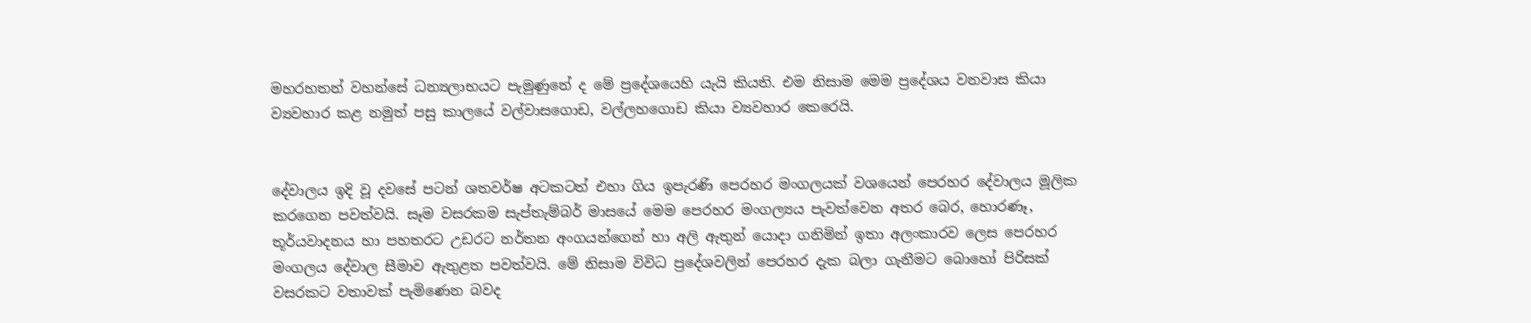මහරහතන් වහන්සේ ධන්‍යලාභයට පැමුණුනේ ද මේ ප්‍රදේශයෙහි යැයි කියති. එම නිසාම මෙම ප්‍රදේශය වනවාස කියා ව්‍යවහාර කළ නමුත් පසු කාලයේ වල්වාසගොඩ, වල්ලහගොඩ කියා ව්‍යවහාර කෙරෙයි.


දේවාලය ඉදි වූ දවසේ පටන් ශතවර්ෂ අටකටත් එහා ගිය ඉපැරණි පෙරහර මංගලයක් වශයෙන් පෙරහර දේවාලය මූලික කරගෙන පවත්වයි. සෑම වසරකම සැප්තැම්බර් මාසයේ මෙම පෙරහර මංගල්‍යය පැවත්වෙන අතර බෙර, හොරණෑ, තූර්යවාදනය හා පහතරට උඩරට නර්තන අංගයන්ගෙන් හා අලි ඇතුන් යොදා ගනිමින් ඉතා අලංකාරව ලෙස පෙරහර මංගලය දේවාල සීමාව ඇතුළත පවත්වයි. මේ නිසාම විවිධ ප්‍රදේශවලින් පෙරහර දැක බලා ගැනීමට බොහෝ පිරිසක් වසරකට වතාවක් පැමිණෙන බවද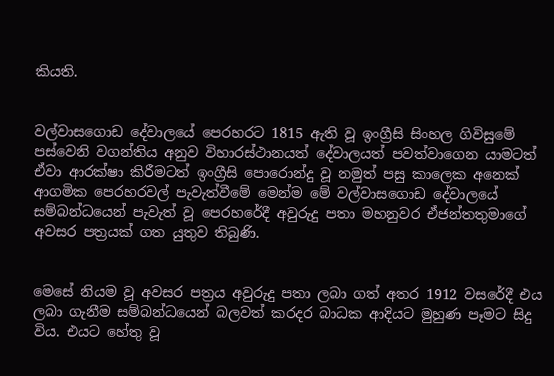කියති.


වල්වාසගොඩ දේවාලයේ පෙරහරට 1815 ඇති වූ ඉංග්‍රීසි සිංහල ගිවිසුමේ පස්වෙනි වගන්තිය අනුව විහාරස්ථානයත් දේවාලයත් පවත්වාගෙන යාමටත් ඒවා ආරක්ෂා කිරීමටත් ඉංග්‍රීසි පොරොන්දු වූ නමුත් පසු කාලෙක අනෙක් ආගමික පෙරහරවල් පැවැත්වීමේ මෙන්ම මේ වල්වාසගොඩ දේවාලයේ සම්බන්ධයෙන් පැවැත් වූ පෙරහරේදී අවුරුදු පතා මහනුවර ඒජන්තතුමාගේ අවසර පත්‍රයක් ගත යුතුව තිබුණි.


මෙසේ නියම වූ අවසර පත්‍රය අවුරුදු පතා ලබා ගත් අතර 1912 වසරේදී එය ලබා ගැනීම සම්බන්ධයෙන් බලවත් කරදර බාධක ආදියට මුහුණ පෑමට සිදු විය. එයට හේතු වූ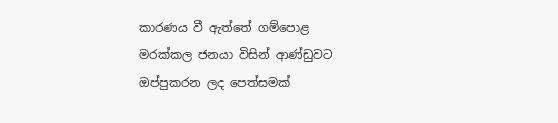කාරණය වී ඇත්තේ ගම්පොළ මරක්කල ජනයා විසින් ආණ්ඩුවට ඔප්පුකරන ලද පෙත්සමක්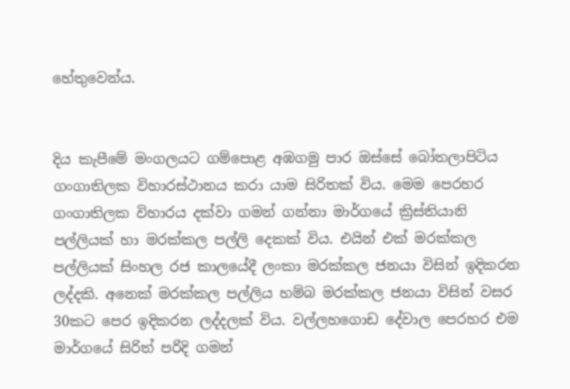හේතුවෙන්ය.


දිය කැපීමේ මංගලයට ගම්පොළ අඹගමු පාර ඔස්සේ බෝතලාපිටිය ගංගාතිලක විහාරස්ථානය කරා යාම සිරිතක් විය. මෙම පෙරහර ගංගාතිලක විහාරය දක්වා ගමන් ගන්නා මාර්ගයේ ක්‍රිස්තියානි පල්ලියක් හා මරක්කල පල්ලි දෙකක් විය. එයින් එක් මරක්කල පල්ලියක් සිංහල රජ කාලයේදී ලංකා මරක්කල ජනයා විසින් ඉදිකරන ලද්දකි. අනෙක් මරක්කල පල්ලිය හම්බ මරක්කල ජනයා විසින් වසර 30කට පෙර ඉදිකරන ලද්දලක් විය. වල්ලහගොඩ දේවාල පෙරහර එම මාර්ගයේ සිරිත් පරිදි ගමන්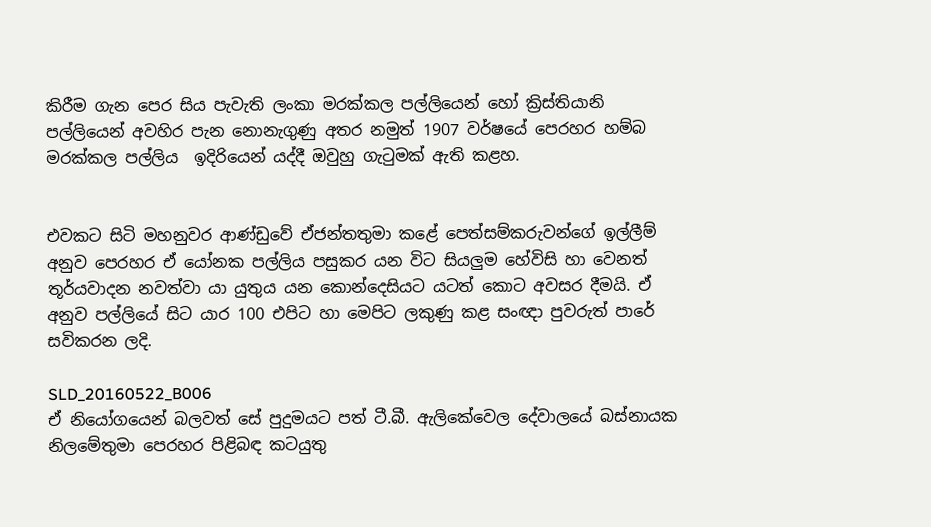කිරීම ගැන පෙර සිය පැවැති ලංකා මරක්කල පල්ලියෙන් හෝ ක්‍රිස්තියානි පල්ලියෙන් අවහිර පැන නොනැගුණු අතර නමුත් 1907 වර්ෂයේ පෙරහර හම්බ මරක්කල පල්ලිය  ඉදිරියෙන් යද්දී ඔවුහු ගැටුමක් ඇති කළහ.


එවකට සිටි මහනුවර ආණ්ඩුවේ ඒජන්තතුමා කළේ පෙත්සම්කරුවන්ගේ ඉල්ලීම් අනුව පෙරහර ඒ යෝනක පල්ලිය පසුකර යන විට සියලුම හේවිසි හා වෙනත් තූර්යවාදන නවත්වා යා යුතුය යන කොන්දෙසියට යටත් කොට අවසර දීමයි. ඒ අනුව පල්ලියේ සිට යාර 100 එපිට හා මෙපිට ලකුණු කළ සංඥා පුවරුත් පාරේ සවිකරන ලදි.

SLD_20160522_B006
ඒ නියෝගයෙන් බලවත් සේ පුදුමයට පත් ටී.බී. ඇලිකේවෙල දේවාලයේ බස්නායක නිලමේතුමා පෙරහර පිළිබඳ කටයුතු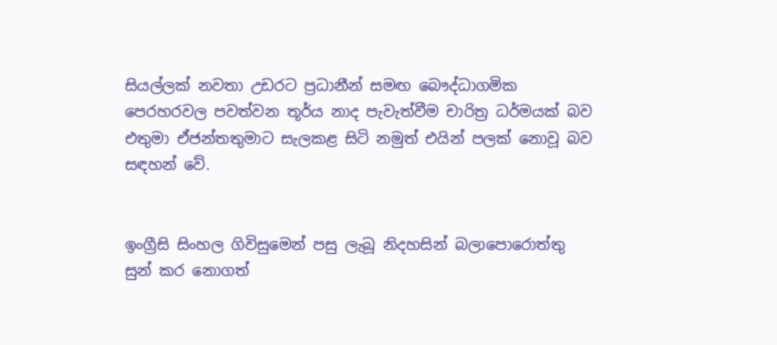සියල්ලක් නවතා උඩරට ප්‍රධානීන් සමඟ බෞද්ධාගමික පෙරහරවල පවත්වන තූර්ය නාද පැවැත්වීම චාරිත්‍ර ධර්මයක් බව එතුමා ඒජන්තතුමාට සැලකළ සිටි නමුත් එයින් පලක් නොවූ බව සඳහන් වේ.


ඉංග්‍රීසි සිංහල ගිවිසුමෙන් පසු ලැබූ නිදහසින් බලාපොරොත්තු සුන් කර නොගත්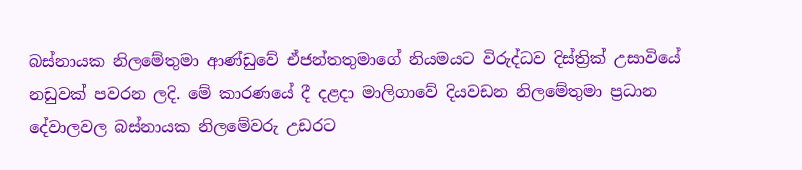බස්නායක නිලමේතුමා ආණ්ඩුවේ ඒජන්තතුමාගේ නියමයට විරුද්ධව දිස්ත්‍රික් උසාවියේ නඩුවක් පවරන ලදි. මේ කාරණයේ දී දළදා මාලිගාවේ දියවඩන නිලමේතුමා ප්‍රධාන දේවාලවල බස්නායක නිලමේවරු උඩරට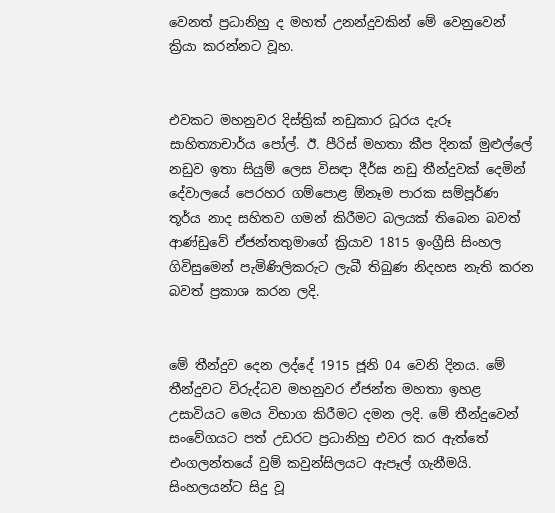වෙනත් ප්‍රධානිහු ද මහත් උනන්දුවකින් මේ වෙනුවෙන් ක්‍රියා කරන්නට වූහ.


එවකට මහනුවර දිස්ත්‍රික් නඩුකාර ධූරය දැරූ සාහිත්‍යාචාර්ය පෝල්. ඊ. පීරිස් මහතා කීප දිනක් මුළුල්ලේ නඩුව ඉතා සියුම් ලෙස විසඳා දීර්ඝ නඩු තීන්දුවක් දෙමින් දේවාලයේ පෙරහර ගම්පොළ ඕනෑම පාරක සම්පූර්ණ තූර්ය නාද සහිතව ගමන් කිරීමට බලයක් තිබෙන බවත් ආණ්ඩුවේ ඒජන්තතුමාගේ ක්‍රියාව 1815 ඉංග්‍රීසි සිංහල ගිවිසුමෙන් පැමිණිලිකරුට ලැබී තිබුණ නිදහස නැති කරන බවත් ප්‍රකාශ කරන ලදි.


මේ තීන්දුව දෙන ලද්දේ 1915 ජූනි 04 වෙනි දිනය. මේ තීන්දුවට විරුද්ධව මහනුවර ඒජන්ත මහතා ඉහළ උසාවියට මෙය විභාග කිරීමට දමන ලදි. මේ තීන්දුවෙන් සංවේගයට පත් උඩරට ප්‍රධානිහු එවර කර ඇත්තේ එංගලන්තයේ වුම් කවුන්සිලයට ඇපෑල් ගැනීමයි. සිංහලයන්ට සිදු වූ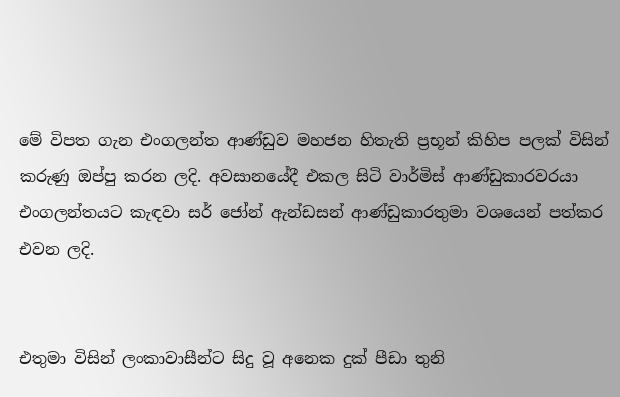මේ විපත ගැන එංගලන්ත ආණ්ඩුව මහජන හිතැති ප්‍රභූන් කිහිප පලක් විසින් කරුණු ඔප්පු කරන ලදි. අවසානයේදී එකල සිටි වාර්මිස් ආණ්ඩුකාරවරයා එංගලන්තයට කැඳවා සර් ජෝන් ඇන්ඩසන් ආණ්ඩුකාරතුමා වශයෙන් පත්කර එවන ලදි.


එතුමා විසින් ලංකාවාසීන්ට සිදු වූ අනෙක දුක් පීඩා තුනි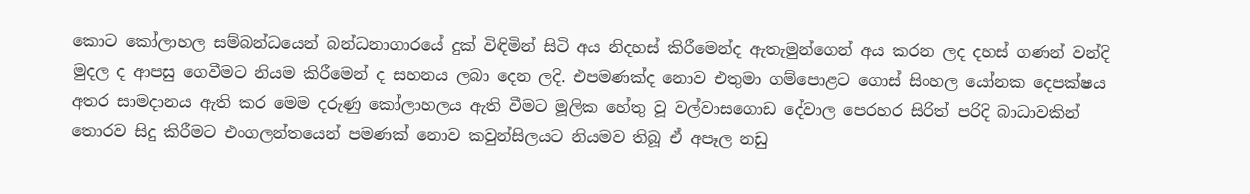කොට කෝලාහල සම්බන්ධයෙන් බන්ධනාගාරයේ දුක් විඳිමින් සිටි අය නිදහස් කිරීමෙන්ද ඇතැමුන්ගෙන් අය කරන ලද දහස් ගණන් වන්දි මුදල ද ආපසු ගෙවීමට නියම කිරීමෙන් ද සහනය ලබා දෙන ලදි. එපමණක්ද නොව එතුමා ගම්පොළට ගොස් සිංහල යෝනක දෙපක්ෂය අතර සාමදානය ඇති කර මෙම දරුණු කෝලාහලය ඇති වීමට මූලික හේතු වූ වල්වාසගොඩ දේවාල පෙරහර සිරිත් පරිදි බාධාවකින් තොරව සිදු කිරීමට එංගලන්තයෙන් පමණක් නොව කවුන්සිලයට නියමව තිබූ ඒ අපෑල නඩු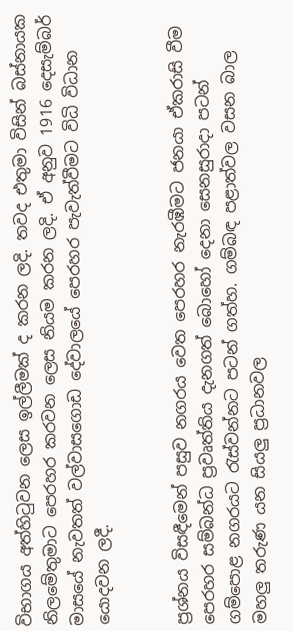විභාගය අත්හිටුවන ලෙස ඉල්ලීමක් ද කරන ලදි. තවද එතුමා විසින් බස්නායක නිලමේතුමාට පෙරහර කරවන ලෙස නියම කරන ලදි. ඒ අනුව 1916 දෙසැම්බර් මාසයේ නැවතත් වල්වාසගොඩ දේවාලයේ පෙරහර පැවැත්වීමට විධි විධාන යොදවන ලදී.


ප්‍රශ්නය විසඳීමෙන් පසුව නගරය වෙත පෙරහර නැරඹීමට ජනයා ඒකරාසි වීම
පෙරහර සම්බන්ධ ප්‍රවෘත්තිය දැනගත් බොහෝ දෙනා සෙනසුරාදා පටන් ගම්පොළ නගරයට රැස්වන්නට පටන් ගත්හ. ගම්බඳ පළාත්වල වසන බාල මහලු තරුණ යන සියලු ප්‍රධානවල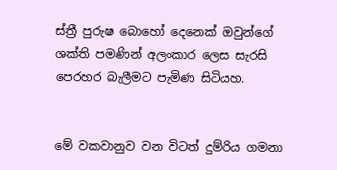ස්ත්‍රී පුරුෂ බොහෝ දෙනෙක් ඔවුන්ගේ ශක්ති පමණින් අලංකාර ලෙස සැරසි පෙරහර බැලීමට පැමිණ සිටියහ.


මේ වකවානුව වන විටත් දුම්රිය ගමනා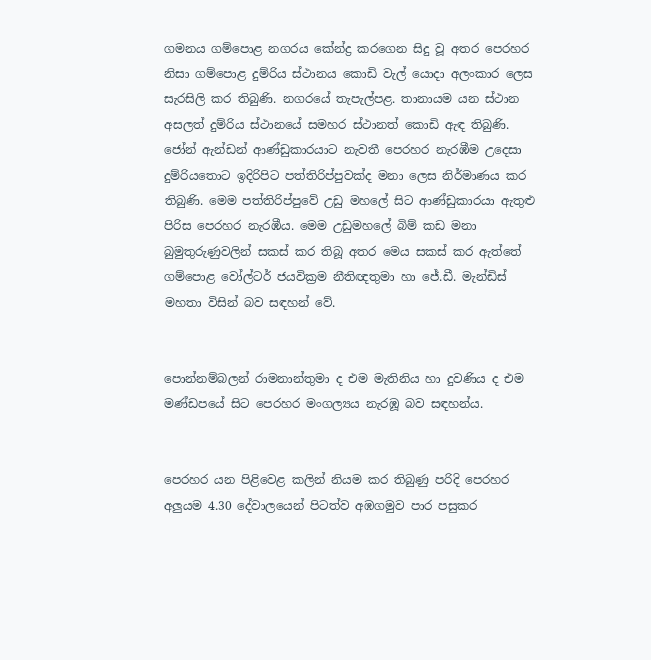ගමනය ගම්පොළ නගරය කේන්ද්‍ර කරගෙන සිදු වූ අතර පෙරහර නිසා ගම්පොළ දුම්රිය ස්ථානය කොඩි වැල් යොදා අලංකාර ලෙස සැරසිලි කර තිබුණි. නගරයේ තැපැල්පළ. තානායම යන ස්ථාන අසලත් දුම්රිය ස්ථානයේ සමහර ස්ථානත් කොඩි ඇඳ තිබුණි.
ජෝන් ඇන්ඩන් ආණ්ඩුකාරයාට නැවතී පෙරහර නැරඹීම උදෙසා දුම්රියතොට ඉදිරිපිට පත්තිරිප්පුවක්ද මනා ලෙස නිර්මාණය කර තිබුණි. මෙම පත්තිරිප්පුවේ උඩු මහලේ සිට ආණ්ඩුකාරයා ඇතුළු පිරිස පෙරහර නැරඹීය. මෙම උඩුමහලේ බිම් කඩ මනා බුමුතුරුණුවලින් සකස් කර තිබූ අතර මෙය සකස් කර ඇත්තේ ගම්පොළ වෝල්ටර් ජයවික්‍රම නීතිඥතුමා හා ජේ.ඩී. මැන්ඩිස් මහතා විසින් බව සඳහන් වේ.


පොන්නම්බලන් රාමනාන්තුමා ද එම මැතිනිය හා දුවණිය ද එම මණ්ඩපයේ සිට පෙරහර මංගල්‍යය නැරඹූ බව සඳහන්ය.


පෙරහර යන පිළිවෙළ කලින් නියම කර තිබුණු පරිදි පෙරහර අලුයම 4.30 දේවාලයෙන් පිටත්ව අඹගමුව පාර පසුකර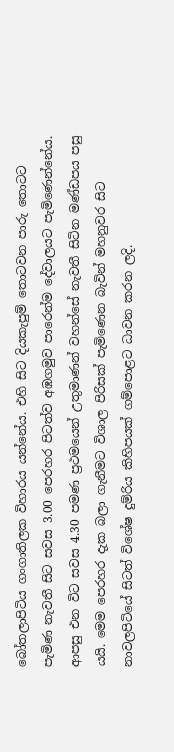බෝතලාපිටිය ගංගාතිලක විහාරය යන්නේය. එහි සිට දියකැපුම් තොටවන පාරු තොටට පැමිණ නැවතී සිට සවස 3.00 පෙරහර පිටත්ව අඹගමුව පාරෙන්ම දේවාලයට පැමිණෙන්නේය. ආපසු එන විට සවස 4.30 පමණ ප්‍රථමයෙන් උතුමාණන් වහන්සේ නැවතී සිටින මණ්ඩපය පසු යයි. මෙම පෙරහර දැක බලා ගැනීමට විශාල පිරිසක් පැමිණෙන බැවින් මහනුවර සිට නාවලපිටියේ සිටත් විශේෂ දුම්රිය කිහිපයක් ගම්පොළට ධාවන කරන ලදි.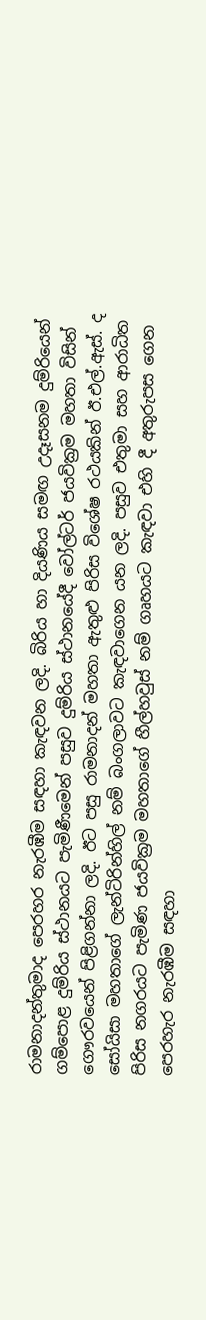රාමනාදන්තුමාද පෙරහර නැරඹීම සඳහා කැඳවන ලදි. බිරිය හා දියණිය සමඟ උදෑසනම දුම්රියෙන් ගම්පොළ දුම්රිය ස්ථානයට පැමිණීමෙන් පසුව දුම්රිය ස්ථානයේදී වෝල්ටර් ජයවික්‍රම මහතා විසින් ගෞරවයෙන් පිළිගන්නා ලදි. ඊට පසු රාමනාදන් මහතා ඇතුළු පිරිස විශේෂ රථයකින් ඊ.එල්.ඇස්. ද සෝයිසා මහතාගේ ලැන්ටිරින්හිල් නම් බංගලාවට කැඳවාගෙන යන ලදි. පසුව එතුමා සහ ආරාධිත පිරිස නගරයට පැමිණ ජයවික්‍රම මහතාගේ හීල්හවුස් නම් ගෘහයට කැඳවා එහි දී අතුරුපස ගෙන පෙරහැර නැරඹීම සඳහා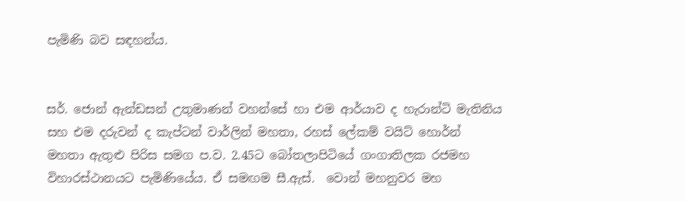පැමිණි බව සඳහන්ය.


සර්. ජොන් ඇන්ඩසන් උතුමාණන් වහන්සේ හා එම ආර්යාව ද හැරාන්ටි මැතිනිය සහ එම දරුවන් ද කැප්ටන් වාර්ලින් මහතා, රහස් ලේකම් වයිට් හොර්න් මහතා ඇතුළු පිරිස සමග ප.ව. 2.45ට බෝතලාපිටියේ ගංගාතිලක රජමහ විහාරස්ථානයට පැමිණියේය. ඒ සමඟම සී.ඇස්.  වොන් මහනුවර මහ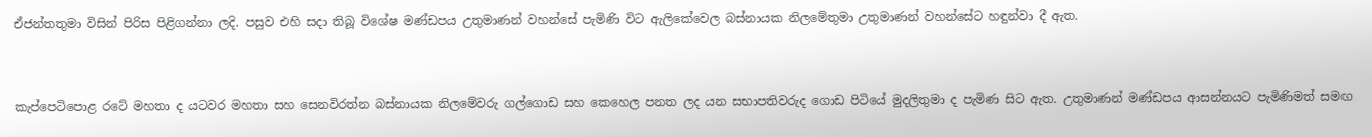ඒජන්තතුමා විසින් පිරිස පිළිගන්නා ලදි. පසුව එහි සදා තිබූ විශේෂ මණ්ඩපය උතුමාණන් වහන්සේ පැමිණි විට ඇලිකේවෙල බස්නායක නිලමේතුමා උතුමාණන් වහන්සේට හඳුන්වා දී ඇත.


කැප්පෙටිපොළ රටේ මහතා ද යටවර මහතා සහ සෙනවිරත්න බස්නායක නිලමේවරු ගල්ගොඩ සහ කෙහෙල පනත ලද යන සභාපතිවරුද ගොඩ පිටියේ මුදලිතුමා ද පැමිණ සිට ඇත. උතුමාණන් මණ්ඩපය ආසන්නයට පැමිණිමත් සමඟ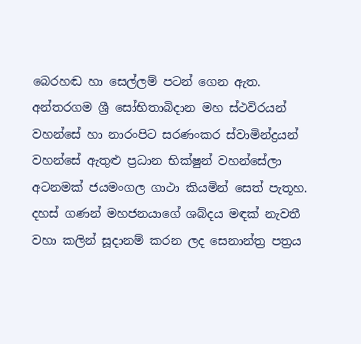බෙරහඬ හා සෙල්ලම් පටන් ගෙන ඇත. අන්තරගම ශ්‍රී සෝභිතාබිදාන මහ ස්ථවිරයන් වහන්සේ හා නාරංපිට සරණංකර ස්වාමින්ද්‍රයන් වහන්සේ ඇතුළු ප්‍රධාන භික්ෂුන් වහන්සේලා අටනමක් ජයමංගල ගාථා කියමින් සෙත් පැතූහ. දහස් ගණන් මහජනයාගේ ශබ්දය මඳක් නැවතී වහා කලින් සූදානම් කරන ලද සෙනාන්ත්‍ර පත්‍රය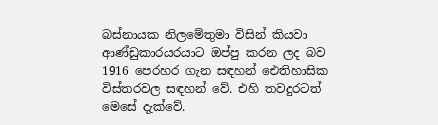බස්නායක නිලමේතුමා විසින් කියවා ආණ්ඩුකාරයරයාට ඔප්පු කරන ලද බව 1916 පෙරහර ගැන සඳහන් ඓතිහාසික විස්තරවල සඳහන් වේ. එහි තවදුරටත් මෙසේ දැක්වේ.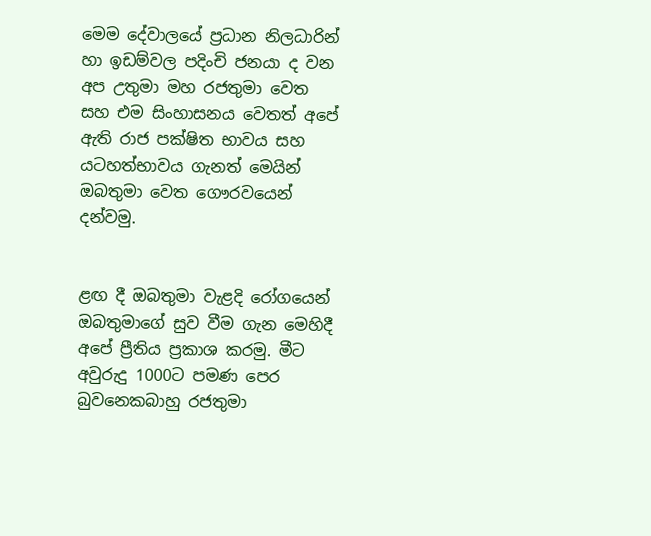මෙම දේවාලයේ ප්‍රධාන නිලධාරින් හා ඉඩම්වල පදිංචි ජනයා ද වන අප උතුමා මහ රජතුමා වෙත සහ එම සිංහාසනය වෙතත් අපේ ඇති රාජ පක්ෂිත භාවය සහ යටහත්භාවය ගැනත් මෙයින් ඔබතුමා වෙත ගෞරවයෙන් දන්වමු.


ළඟ දී ඔබතුමා වැළදි රෝගයෙන් ඔබතුමාගේ සුව වීම ගැන මෙහිදී අපේ ප්‍රීතිය ප්‍රකාශ කරමු. මීට අවුරුදු 1000ට පමණ පෙර බුවනෙකබාහු රජතුමා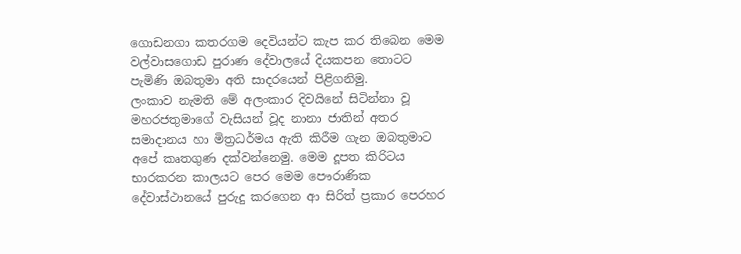ගොඩනගා කතරගම දෙවියන්ට කැප කර තිබෙන මෙම වල්වාසගොඩ පුරාණ දේවාලයේ දියකපන තොටට පැමිණි ඔබතුමා අති සාදරයෙන් පිළිගනිමු.
ලංකාව නැමති මේ අලංකාර දිවයිනේ සිටින්නා වූ මහරජතුමාගේ වැසියන් වූද නානා ජාතින් අතර සමාදානය හා මිත්‍රධර්මය ඇති කිරීම ගැන ඔබතුමාට අපේ කෘතගුණ දක්වන්නෙමු. මෙම දූපත කිරිටය භාරකරන කාලයට පෙර මෙම පෞරාණික දේවාස්ථානයේ පුරුදු කරගෙන ආ සිරිත් ප්‍රකාර පෙරහර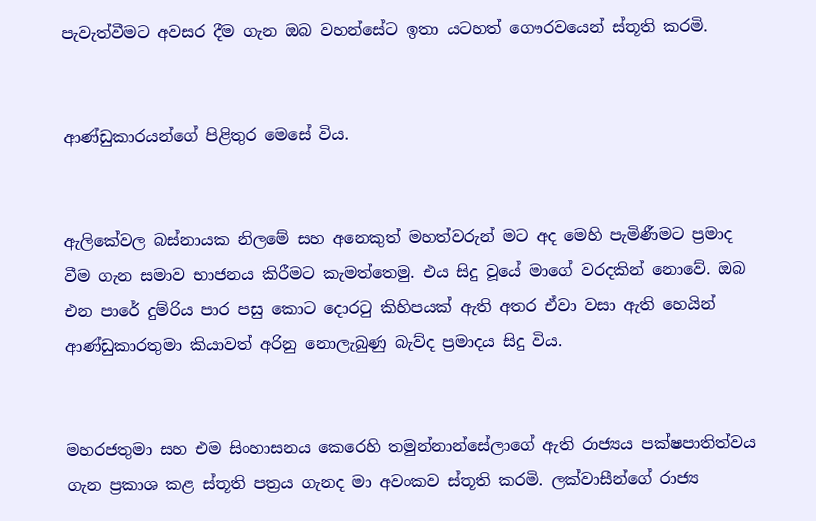පැවැත්වීමට අවසර දීම ගැන ඔබ වහන්සේට ඉතා යටහත් ගෞරවයෙන් ස්තූති කරමි.


ආණ්ඩුකාරයන්ගේ පිළිතුර මෙසේ විය.


ඇලිකේවල බස්නායක නිලමේ සහ අනෙකුත් මහත්වරුන් මට අද මෙහි පැමිණීමට ප්‍රමාද වීම ගැන සමාව භාජනය කිරීමට කැමත්තෙමු. එය සිදු වූයේ මාගේ වරදකින් නොවේ. ඔබ එන පාරේ දුම්රිය පාර පසු කොට දොරටු කිහිපයක් ඇති අතර ඒවා වසා ඇති හෙයින් ආණ්ඩුකාරතුමා කියාවත් අරිනු නොලැබුණු බැව්ද ප්‍රමාදය සිදු විය.


මහරජතුමා සහ එම සිංහාසනය කෙරෙහි තමුන්නාන්සේලාගේ ඇති රාජ්‍යය පක්ෂපාතිත්වය ගැන ප්‍රකාශ කළ ස්තූති පත්‍රය ගැනද මා අවංකව ස්තූති කරමි. ලක්වාසීන්ගේ රාජ්‍ය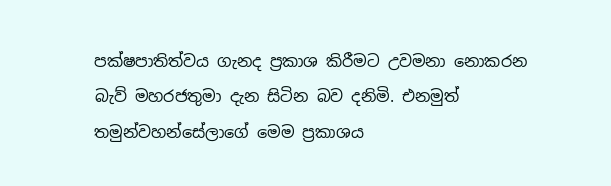පක්ෂපාතිත්වය ගැනද ප්‍රකාශ කිරීමට උවමනා නොකරන බැව් මහරජතුමා දැන සිටින බව දනිමි. එනමුත් තමුන්වහන්සේලාගේ මෙම ප්‍රකාශය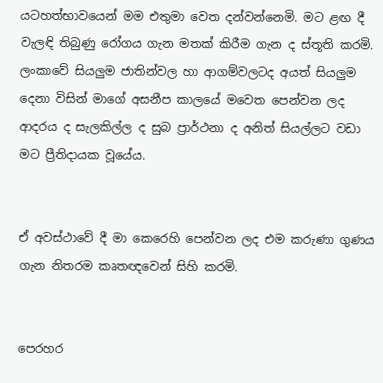යටහත්භාවයෙන් මම එතුමා වෙත දන්වන්නෙමි. මට ළඟ දී වැලඳි තිබුණු රෝගය ගැන මතක් කිරීම ගැන ද ස්තූති කරමි. ලංකාවේ සියලුම ජාතින්වල හා ආගම්වලටද අයත් සියලුම දෙනා විසින් මාගේ අසනීප කාලයේ මවෙත පෙන්වන ලද ආදරය ද සැලකිල්ල ද සුබ ප්‍රාර්ථනා ද අනිත් සියල්ලට වඩා මට ප්‍රීතිදායක වූයේය.


ඒ අවස්ථාවේ දී මා කෙරෙහි පෙන්වන ලද එම කරුණා ගුණය ගැන නිතරම කෘතඥවෙන් සිහි කරමි.


පෙරහර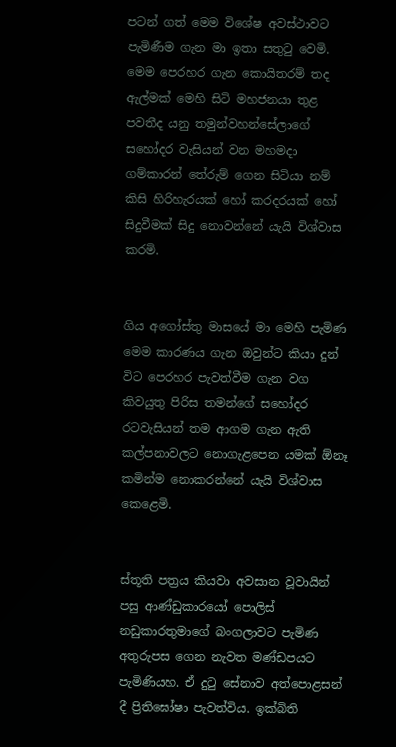පටන් ගත් මෙම විශේෂ අවස්ථාවට පැමිණීම ගැන මා ඉතා සතුටු වෙමි. මෙම පෙරහර ගැන කොයිතරම් තද ඇල්මක් මෙහි සිටි මහජනයා තුළ පවතීද යනු තමුන්වහන්සේලාගේ සහෝදර වැසියන් වන මහමදා ගම්කාරන් තේරුම් ගෙන සිටියා නම් කිසි හිරිහැරයක් හෝ කරදරයක් හෝ සිදුවීමක් සිදු නොවන්නේ යැයි විශ්වාස කරමි.


ගිය අගෝස්තු මාසයේ මා මෙහි පැමිණ මෙම කාරණය ගැන ඔවුන්ට කියා දුන් විට පෙරහර පැවත්වීම ගැන වග කිවයුතු පිරිස තමන්ගේ සහෝදර රටවැසියන් තම ආගම ගැන ඇති කල්පනාවලට නොගැළපෙන යමක් ඕනෑ කමින්ම නොකරන්නේ යැයි විශ්වාස කෙළෙමි.


ස්තූති පත්‍රය කියවා අවසාන වූවායින් පසු ආණ්ඩුකාරයෝ පොලිස් නඩුකාරතුමාගේ බංගලාවට පැමිණ අතුරුපස ගෙන නැවත මණ්ඩපයට පැමිණියහ. ඒ දුටු සේනාව අත්පොළසන් දී ප්‍රිතිඝෝෂා පැවත්විය. ඉක්බිති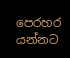පෙරහර යන්නට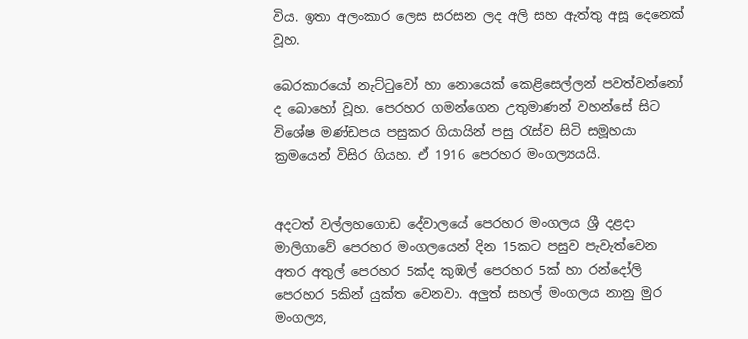විය. ඉතා අලංකාර ලෙස සරසන ලද අලි සහ ඇත්තු අසූ දෙනෙක් වූහ.

බෙරකාරයෝ නැට්ටුවෝ හා නොයෙක් කෙළිසෙල්ලන් පවත්වන්නෝ ද බොහෝ වූහ. පෙරහර ගමන්ගෙන උතුමාණන් වහන්සේ සිට විශේෂ මණ්ඩපය පසුකර ගියායින් පසු රැස්ව සිටි සමූහයා ක්‍රමයෙන් විසිර ගියහ. ඒ 1916 පෙරහර මංගල්‍යයයි.


අදටත් වල්ලහගොඩ දේවාලයේ පෙරහර මංගලය ශ්‍රී දළදා මාලිගාවේ පෙරහර මංගලයෙන් දින 15කට පසුව පැවැත්වෙන අතර අතුල් පෙරහර 5ක්ද කුඹල් පෙරහර 5ක් හා රන්දෝලි පෙරහර 5කින් යුක්ත වෙනවා. අලුත් සහල් මංගලය නානු මුර මංගල්‍ය,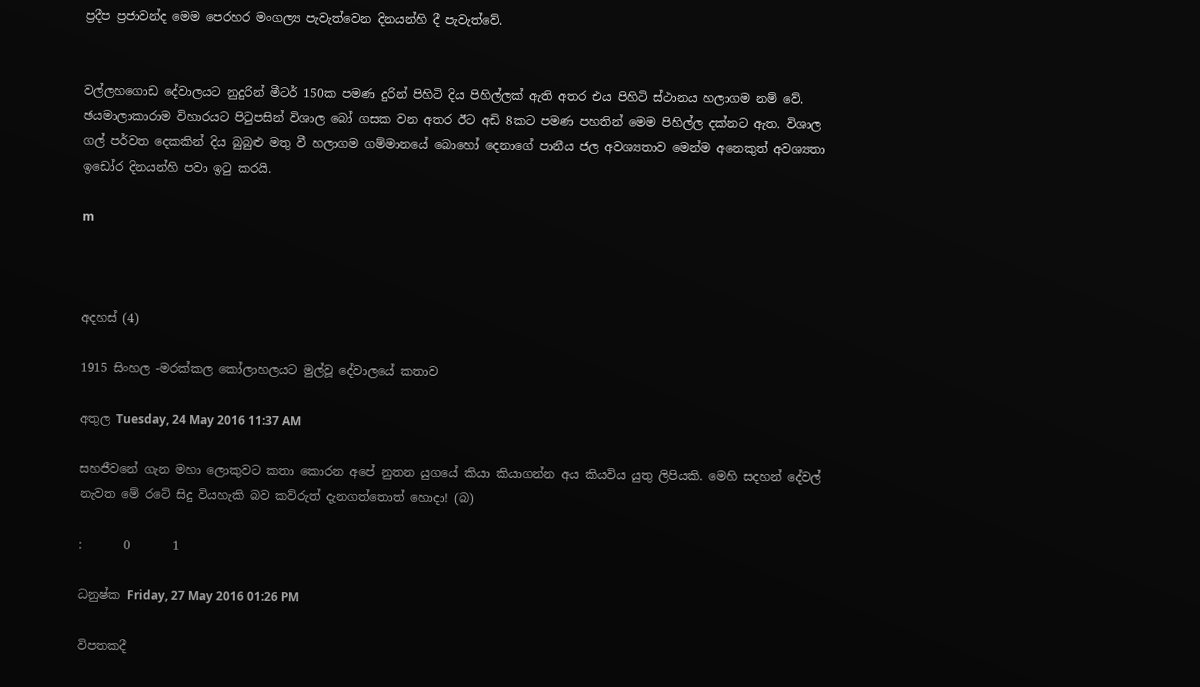ප්‍රදීප ප්‍රජාවන්ද මෙම පෙරහර මංගල්‍ය පැවැත්වෙන දිනයන්හි දී පැවැත්වේ.


වල්ලහගොඩ දේවාලයට නුදුරින් මීටර් 150ක පමණ දුරින් පිහිටි දිය පිහිල්ලක් ඇති අතර එය පිහිටි ස්ථානය හලාගම නම් වේ. ඡයමාලාකාරාම විහාරයට පිටුපසින් විශාල බෝ ගසක වන අතර ඊට අඩි 8කට පමණ පහතින් මෙම පිහිල්ල දක්නට ඇත. විශාල ගල් පර්වත දෙකකින් දිය බුබුළු මතු වී හලාගම ගම්මානයේ බොහෝ දෙනාගේ පානීය ජල අවශ්‍යතාව මෙන්ම අනෙකුත් අවශ්‍යතා ඉඩෝර දිනයන්හි පවා ඉටු කරයි.

m



අදහස් (4)

1915 සිංහල -මරක්කල කෝලාහලයට මුල්වූ දේවාලයේ කතාව

අතුල Tuesday, 24 May 2016 11:37 AM

සහජීවනේ ගැන මහා ලොකුවට කතා කොරන අපේ නුතන යුගයේ කියා කියාගන්න අය කියවිය යුතු ලිපියකි. මෙහි සදහන් දේවල් නැවත මේ රටේ සිදු වියහැකි බව කව්රුත් දැනගත්තොත් හොදා! (බ)

:       0       1

ධනුෂ්ක Friday, 27 May 2016 01:26 PM

විපතකදී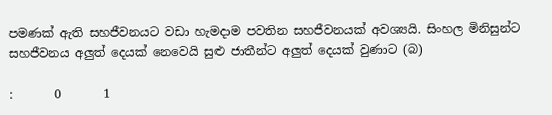පමණක් ඇති සහජීවනයට වඩා හැමදාම පවතින සහජීවනයක් අවශ්‍යයි. සිංහල මිනිසුන්ට සහජීවනය අලුත් දෙයක් නෙවෙයි සුළු ජාතීන්ට අලුත් දෙයක් වුණාට (බ)

:       0       1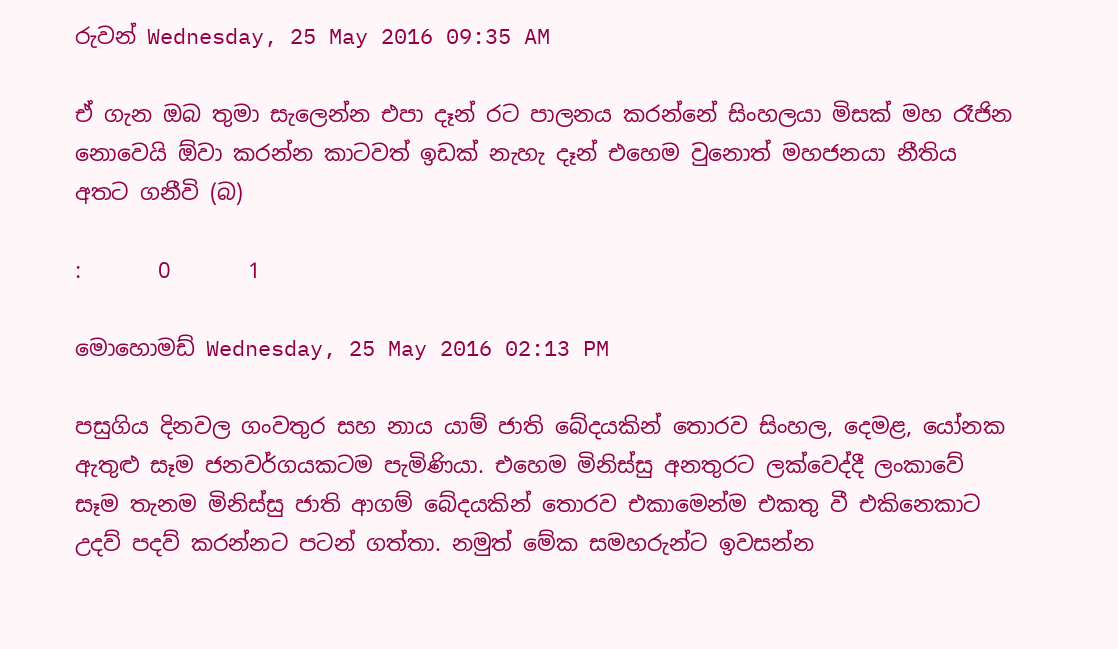රුවන් Wednesday, 25 May 2016 09:35 AM

ඒ ගැන ඔබ තුමා සැලෙන්න එපා දෑන් රට පාලනය කරන්නේ සිංහලයා මිසක් මහ රෑජින නොවෙයි ඕවා කරන්න කාටවත් ඉඩක් නැහැ දෑන් එහෙම වුනොත් මහජනයා නීතිය අතට ගනීවි (බ)

:       0       1

මොහොමඩ් Wednesday, 25 May 2016 02:13 PM

පසුගිය දිනවල ගංවතුර සහ නාය යාම් ජාති බේදයකින් තොරව සිංහල, දෙමළ, යෝනක ඇතුළු සෑම ජනවර්ගයකටම පැමිණියා. එහෙම මිනිස්සු අනතුරට ලක්වෙද්දී ලංකාවේ සෑම තැනම මිනිස්සු ජාති ආගම් බේදයකින් තොරව එකාමෙන්ම එකතු වී එකිනෙකාට උදව් පදව් කරන්නට පටන් ගත්තා. නමුත් මේක සමහරුන්ට ඉවසන්න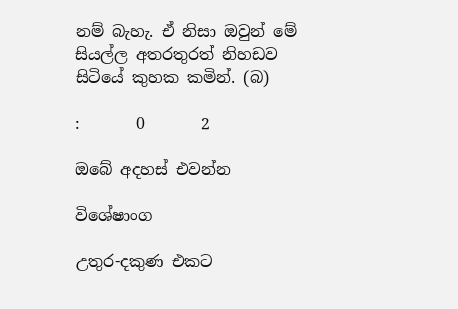නම් බැහැ. ඒ නිසා ඔවුන් මේ සියල්ල අතරතුරත් නිහඩව සිටියේ කුහක කමින්. (බ)

:       0       2

ඔබේ අදහස් එවන්න

විශේෂාංග

උතුර-දකුණ එකට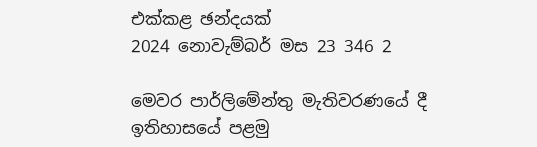එක්කළ ඡන්දයක්
2024 නොවැම්බර් මස 23 346 2

මෙවර පාර්ලිමේන්තු මැතිවරණයේ දී ඉතිහාසයේ පළමු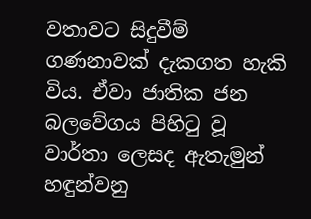වතාවට සිදුවීම් ගණනාවක් දැකගත හැකි විය. ඒවා ජාතික ජන බලවේගය පිහිටු වූ වාර්තා ලෙසද ඇතැමුන් හඳුන්වනු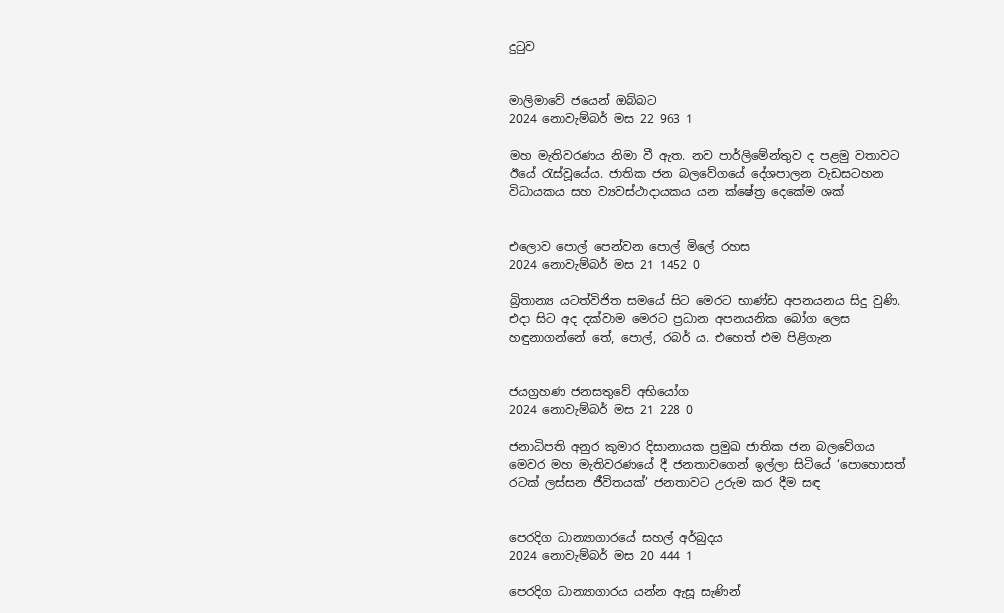දුටුව


මාලිමාවේ ජයෙන් ඔබ්බට
2024 නොවැම්බර් මස 22 963 1

මහ මැතිවරණය නිමා වී ඇත. නව පාර්ලිමේන්තුව ද පළමු වතාවට ඊයේ රැස්වූයේය. ජාතික ජන බලවේගයේ දේශපාලන වැඩසටහන විධායකය සහ ව්‍යවස්ථාදායකය යන ක්ෂේත්‍ර දෙකේම ශක්


එලොව පොල් පෙන්වන පොල් මිලේ රහස
2024 නොවැම්බර් මස 21 1452 0

බ්‍රිතාන්‍ය යටත්විජිත සමයේ සිට මෙරට භාණ්ඩ අපනයනය සිදු වුණි. එදා සිට අද දක්වාම මෙරට ප්‍රධාන අපනයනික බෝග ලෙස හඳුනාගන්නේ තේ, පොල්, රබර් ය. එහෙත් එම පිළිගැන


ජයග්‍රහණ ජනසතුවේ අභියෝග
2024 නොවැම්බර් මස 21 228 0

ජනාධිපති අනුර කුමාර දිසානායක ප්‍රමුඛ ජාතික ජන බලවේගය මෙවර මහ මැතිවරණයේ දී ජනතාවගෙන් ඉල්ලා සිටියේ ‘පොහොසත් රටක් ලස්සන ජීවිතයක්’ ජනතාවට උරුම කර දීම සඳ


පෙරදිග ධාන්‍යාගාරයේ සහල් අර්බුදය
2024 නොවැම්බර් මස 20 444 1

පෙරදිග ධාන්‍යාගාරය යන්න ඇසූ සැණින්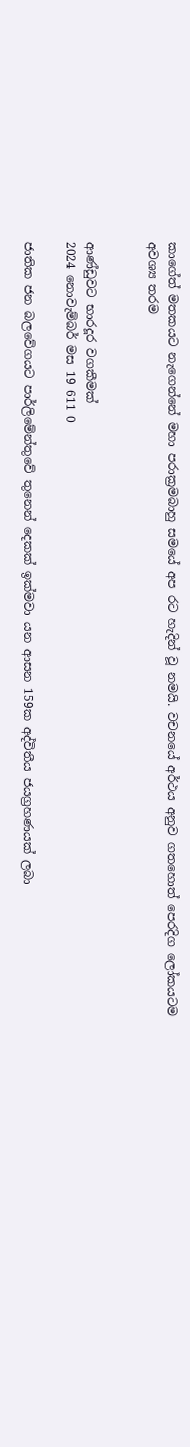කාගේත් මතකයට නැගෙන්නේ මහා පරාක්‍රමබාහු සමයේ අප රට හැදින් වූ නමයි. වචනයේ අර්ථය අනුව ගතහොත් පෙරදිග ලෝකයටම අවශ්‍ය තරම


ආණ්ඩුවට භාරදූර වගකීමක්
2024 නොවැම්බර් මස 19 611 0

ජාතික ජන බලවේගයට පාර්ලිමේන්තුවේ තුනෙන් දෙකක් ඉක්මවා යන ආසන 159ක අද්විතීය ජයග්‍රහණයක් ලබා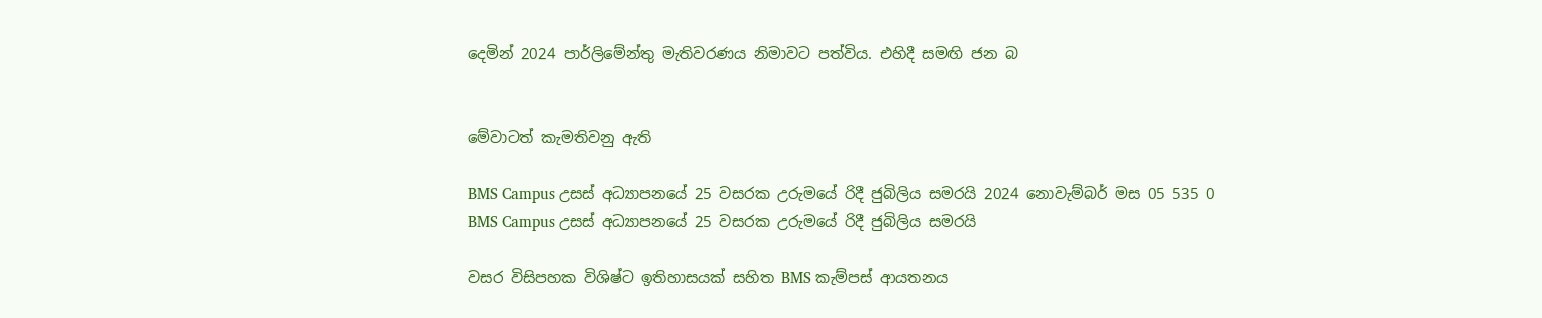දෙමින් 2024 පාර්ලිමේන්තු මැතිවරණය නිමාවට පත්විය. එහිදී සමඟි ජන බ


මේවාටත් කැමතිවනු ඇති

BMS Campus උසස් අධ්‍යාපනයේ 25 වසරක උරුමයේ රිදී ජුබිලිය සමරයි 2024 නොවැම්බර් මස 05 535 0
BMS Campus උසස් අධ්‍යාපනයේ 25 වසරක උරුමයේ රිදී ජුබිලිය සමරයි

වසර විසිපහක විශිෂ්ට ඉතිහාසයක් සහිත BMS කැම්පස් ආයතනය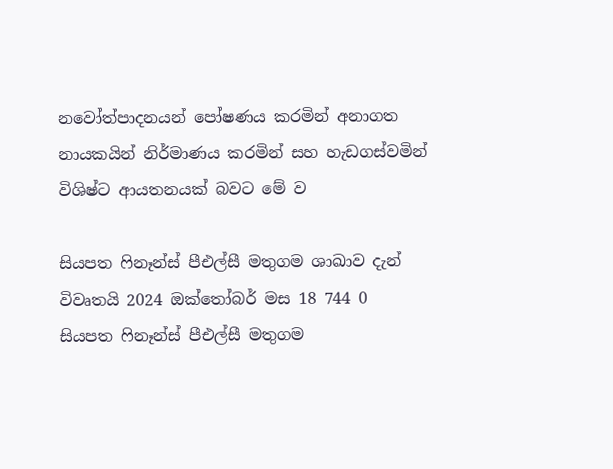නවෝත්පාදනයන් පෝෂණය කරමින් අනාගත නායකයින් නිර්මාණය කරමින් සහ හැඩගස්වමින් විශිෂ්ට ආයතනයක් බවට මේ ව

සියපත ෆිනෑන්ස් පීඑල්සී මතුගම ශාඛාව දැන් විවෘතයි 2024 ඔක්තෝබර් මස 18 744 0
සියපත ෆිනෑන්ස් පීඑල්සී මතුගම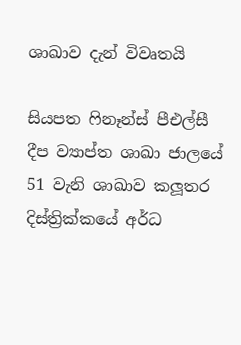ශාඛාව දැන් විවෘතයි

සියපත ෆිනෑන්ස් පීඑල්සී දීප ව්‍යාප්ත ශාඛා ජාලයේ 51 වැනි ශාඛාව කලූතර දිස්ත්‍රික්කයේ අර්ධ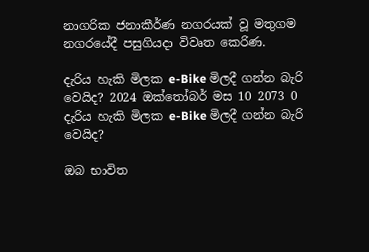නාගරික ජනාකීර්ණ නගරයක් වූ මතුගම නගරයේදී පසුගියදා විවෘත කෙරිණ.

දැරිය හැකි මිලක e-Bike මිලදී ගන්න බැරි වෙයිද? 2024 ඔක්තෝබර් මස 10 2073 0
දැරිය හැකි මිලක e-Bike මිලදී ගන්න බැරි වෙයිද?

ඔබ භාවිත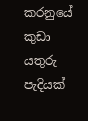කරනුයේ කුඩා යතුරු පැදියක්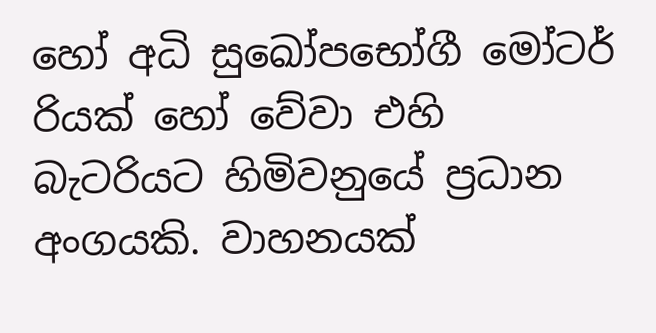හෝ අධි සුඛෝපභෝගී මෝටර් රියක් හෝ වේවා එහි බැටරියට හිමිවනුයේ ප්‍රධාන අංගයකි. වාහනයක්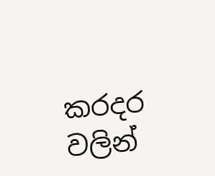කරදර වලින්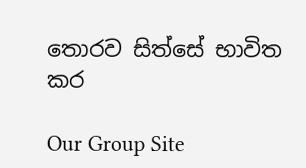තොරව සිත්සේ භාවිත කර

Our Group Site